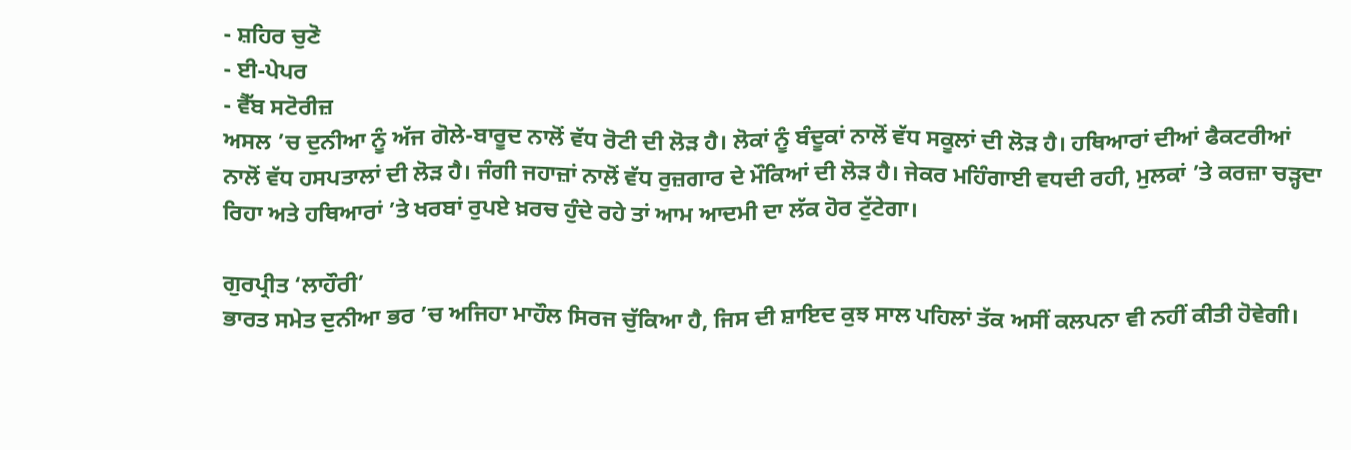- ਸ਼ਹਿਰ ਚੁਣੋ
- ਈ-ਪੇਪਰ
- ਵੈੱਬ ਸਟੋਰੀਜ਼
ਅਸਲ ’ਚ ਦੁਨੀਆ ਨੂੰ ਅੱਜ ਗੋਲੇ-ਬਾਰੂਦ ਨਾਲੋਂ ਵੱਧ ਰੋਟੀ ਦੀ ਲੋੜ ਹੈ। ਲੋਕਾਂ ਨੂੰ ਬੰਦੂਕਾਂ ਨਾਲੋਂ ਵੱਧ ਸਕੂਲਾਂ ਦੀ ਲੋੜ ਹੈ। ਹਥਿਆਰਾਂ ਦੀਆਂ ਫੈਕਟਰੀਆਂ ਨਾਲੋਂ ਵੱਧ ਹਸਪਤਾਲਾਂ ਦੀ ਲੋੜ ਹੈ। ਜੰਗੀ ਜਹਾਜ਼ਾਂ ਨਾਲੋਂ ਵੱਧ ਰੁਜ਼ਗਾਰ ਦੇ ਮੌਕਿਆਂ ਦੀ ਲੋੜ ਹੈ। ਜੇਕਰ ਮਹਿੰਗਾਈ ਵਧਦੀ ਰਹੀ, ਮੁਲਕਾਂ ’ਤੇ ਕਰਜ਼ਾ ਚੜ੍ਹਦਾ ਰਿਹਾ ਅਤੇ ਹਥਿਆਰਾਂ ’ਤੇ ਖਰਬਾਂ ਰੁਪਏ ਖ਼ਰਚ ਹੁੰਦੇ ਰਹੇ ਤਾਂ ਆਮ ਆਦਮੀ ਦਾ ਲੱਕ ਹੋਰ ਟੁੱਟੇਗਾ।

ਗੁਰਪ੍ਰੀਤ ‘ਲਾਹੌਰੀ’
ਭਾਰਤ ਸਮੇਤ ਦੁਨੀਆ ਭਰ ’ਚ ਅਜਿਹਾ ਮਾਹੌਲ ਸਿਰਜ ਚੁੱਕਿਆ ਹੈ, ਜਿਸ ਦੀ ਸ਼ਾਇਦ ਕੁਝ ਸਾਲ ਪਹਿਲਾਂ ਤੱਕ ਅਸੀਂ ਕਲਪਨਾ ਵੀ ਨਹੀਂ ਕੀਤੀ ਹੋਵੇਗੀ।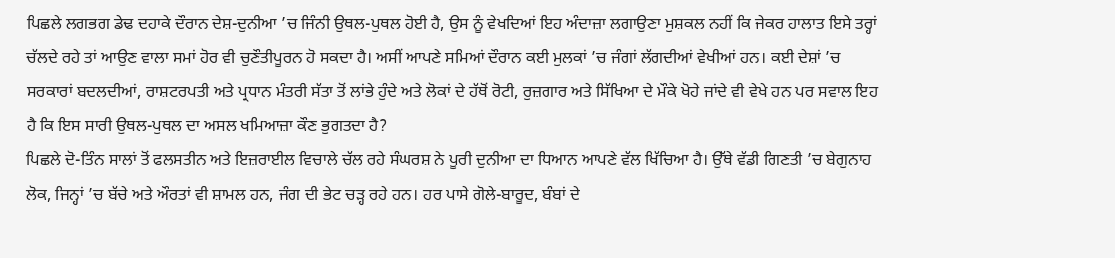ਪਿਛਲੇ ਲਗਭਗ ਡੇਢ ਦਹਾਕੇ ਦੌਰਾਨ ਦੇਸ਼-ਦੁਨੀਆ ’ਚ ਜਿੰਨੀ ਉਥਲ-ਪੁਥਲ ਹੋਈ ਹੈ, ਉਸ ਨੂੰ ਵੇਖਦਿਆਂ ਇਹ ਅੰਦਾਜ਼ਾ ਲਗਾਉਣਾ ਮੁਸ਼ਕਲ ਨਹੀਂ ਕਿ ਜੇਕਰ ਹਾਲਾਤ ਇਸੇ ਤਰ੍ਹਾਂ ਚੱਲਦੇ ਰਹੇ ਤਾਂ ਆਉਣ ਵਾਲਾ ਸਮਾਂ ਹੋਰ ਵੀ ਚੁਣੌਤੀਪੂਰਨ ਹੋ ਸਕਦਾ ਹੈ। ਅਸੀਂ ਆਪਣੇ ਸਮਿਆਂ ਦੌਰਾਨ ਕਈ ਮੁਲਕਾਂ ’ਚ ਜੰਗਾਂ ਲੱਗਦੀਆਂ ਵੇਖੀਆਂ ਹਨ। ਕਈ ਦੇਸ਼ਾਂ ’ਚ ਸਰਕਾਰਾਂ ਬਦਲਦੀਆਂ, ਰਾਸ਼ਟਰਪਤੀ ਅਤੇ ਪ੍ਰਧਾਨ ਮੰਤਰੀ ਸੱਤਾ ਤੋਂ ਲਾਂਭੇ ਹੁੰਦੇ ਅਤੇ ਲੋਕਾਂ ਦੇ ਹੱਥੋਂ ਰੋਟੀ, ਰੁਜ਼ਗਾਰ ਅਤੇ ਸਿੱਖਿਆ ਦੇ ਮੌਕੇ ਖੋਹੇ ਜਾਂਦੇ ਵੀ ਵੇਖੇ ਹਨ ਪਰ ਸਵਾਲ ਇਹ ਹੈ ਕਿ ਇਸ ਸਾਰੀ ਉਥਲ-ਪੁਥਲ ਦਾ ਅਸਲ ਖਮਿਆਜ਼ਾ ਕੌਣ ਭੁਗਤਦਾ ਹੈ?
ਪਿਛਲੇ ਦੋ-ਤਿੰਨ ਸਾਲਾਂ ਤੋਂ ਫਲਸਤੀਨ ਅਤੇ ਇਜ਼ਰਾਈਲ ਵਿਚਾਲੇ ਚੱਲ ਰਹੇ ਸੰਘਰਸ਼ ਨੇ ਪੂਰੀ ਦੁਨੀਆ ਦਾ ਧਿਆਨ ਆਪਣੇ ਵੱਲ ਖਿੱਚਿਆ ਹੈ। ਉੱਥੇ ਵੱਡੀ ਗਿਣਤੀ ’ਚ ਬੇਗੁਨਾਹ ਲੋਕ, ਜਿਨ੍ਹਾਂ ’ਚ ਬੱਚੇ ਅਤੇ ਔਰਤਾਂ ਵੀ ਸ਼ਾਮਲ ਹਨ, ਜੰਗ ਦੀ ਭੇਟ ਚੜ੍ਹ ਰਹੇ ਹਨ। ਹਰ ਪਾਸੇ ਗੋਲੇ-ਬਾਰੂਦ, ਬੰਬਾਂ ਦੇ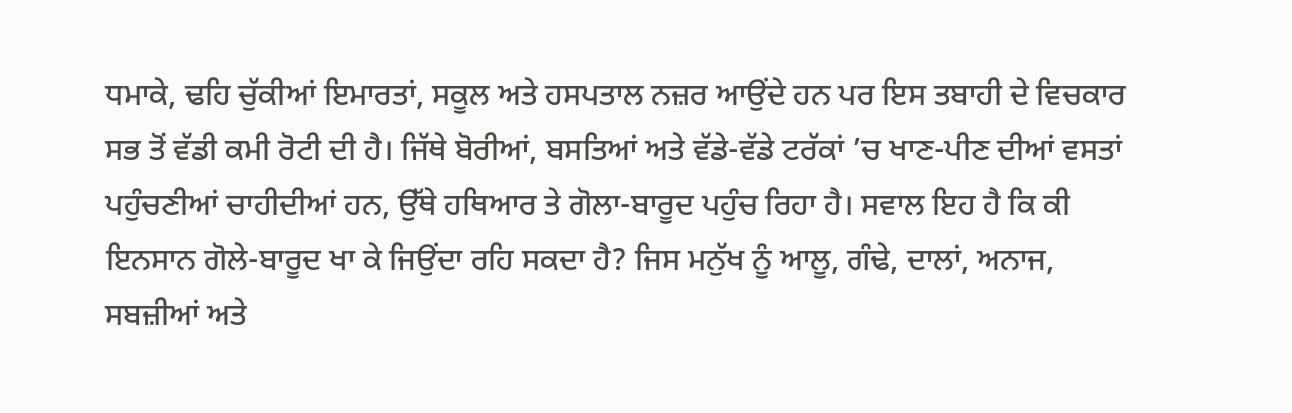ਧਮਾਕੇ, ਢਹਿ ਚੁੱਕੀਆਂ ਇਮਾਰਤਾਂ, ਸਕੂਲ ਅਤੇ ਹਸਪਤਾਲ ਨਜ਼ਰ ਆਉਂਦੇ ਹਨ ਪਰ ਇਸ ਤਬਾਹੀ ਦੇ ਵਿਚਕਾਰ ਸਭ ਤੋਂ ਵੱਡੀ ਕਮੀ ਰੋਟੀ ਦੀ ਹੈ। ਜਿੱਥੇ ਬੋਰੀਆਂ, ਬਸਤਿਆਂ ਅਤੇ ਵੱਡੇ-ਵੱਡੇ ਟਰੱਕਾਂ ’ਚ ਖਾਣ-ਪੀਣ ਦੀਆਂ ਵਸਤਾਂ ਪਹੁੰਚਣੀਆਂ ਚਾਹੀਦੀਆਂ ਹਨ, ਉੱਥੇ ਹਥਿਆਰ ਤੇ ਗੋਲਾ-ਬਾਰੂਦ ਪਹੁੰਚ ਰਿਹਾ ਹੈ। ਸਵਾਲ ਇਹ ਹੈ ਕਿ ਕੀ ਇਨਸਾਨ ਗੋਲੇ-ਬਾਰੂਦ ਖਾ ਕੇ ਜਿਉਂਦਾ ਰਹਿ ਸਕਦਾ ਹੈ? ਜਿਸ ਮਨੁੱਖ ਨੂੰ ਆਲੂ, ਗੰਢੇ, ਦਾਲਾਂ, ਅਨਾਜ, ਸਬਜ਼ੀਆਂ ਅਤੇ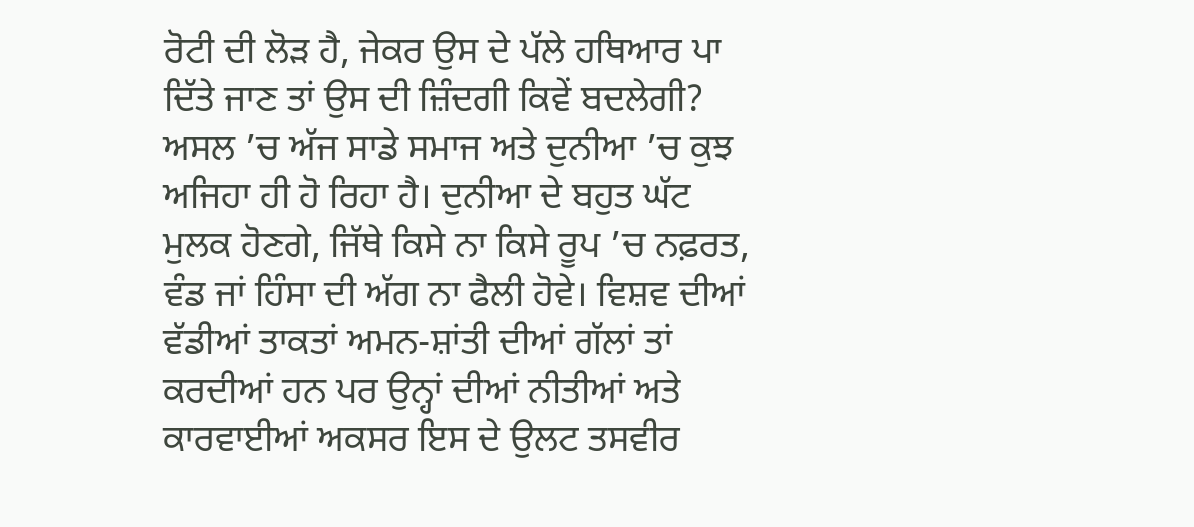ਰੋਟੀ ਦੀ ਲੋੜ ਹੈ, ਜੇਕਰ ਉਸ ਦੇ ਪੱਲੇ ਹਥਿਆਰ ਪਾ ਦਿੱਤੇ ਜਾਣ ਤਾਂ ਉਸ ਦੀ ਜ਼ਿੰਦਗੀ ਕਿਵੇਂ ਬਦਲੇਗੀ?
ਅਸਲ ’ਚ ਅੱਜ ਸਾਡੇ ਸਮਾਜ ਅਤੇ ਦੁਨੀਆ ’ਚ ਕੁਝ ਅਜਿਹਾ ਹੀ ਹੋ ਰਿਹਾ ਹੈ। ਦੁਨੀਆ ਦੇ ਬਹੁਤ ਘੱਟ ਮੁਲਕ ਹੋਣਗੇ, ਜਿੱਥੇ ਕਿਸੇ ਨਾ ਕਿਸੇ ਰੂਪ ’ਚ ਨਫ਼ਰਤ, ਵੰਡ ਜਾਂ ਹਿੰਸਾ ਦੀ ਅੱਗ ਨਾ ਫੈਲੀ ਹੋਵੇ। ਵਿਸ਼ਵ ਦੀਆਂ ਵੱਡੀਆਂ ਤਾਕਤਾਂ ਅਮਨ-ਸ਼ਾਂਤੀ ਦੀਆਂ ਗੱਲਾਂ ਤਾਂ ਕਰਦੀਆਂ ਹਨ ਪਰ ਉਨ੍ਹਾਂ ਦੀਆਂ ਨੀਤੀਆਂ ਅਤੇ ਕਾਰਵਾਈਆਂ ਅਕਸਰ ਇਸ ਦੇ ਉਲਟ ਤਸਵੀਰ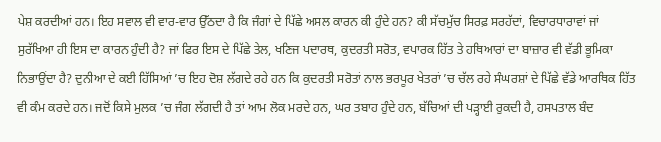ਪੇਸ਼ ਕਰਦੀਆਂ ਹਨ। ਇਹ ਸਵਾਲ ਵੀ ਵਾਰ-ਵਾਰ ਉੱਠਦਾ ਹੈ ਕਿ ਜੰਗਾਂ ਦੇ ਪਿੱਛੇ ਅਸਲ ਕਾਰਨ ਕੀ ਹੁੰਦੇ ਹਨ? ਕੀ ਸੱਚਮੁੱਚ ਸਿਰਫ਼ ਸਰਹੱਦਾਂ, ਵਿਚਾਰਧਾਰਾਵਾਂ ਜਾਂ ਸੁਰੱਖਿਆ ਹੀ ਇਸ ਦਾ ਕਾਰਨ ਹੁੰਦੀ ਹੈ? ਜਾਂ ਫਿਰ ਇਸ ਦੇ ਪਿੱਛੇ ਤੇਲ, ਖਣਿਜ ਪਦਾਰਥ, ਕੁਦਰਤੀ ਸਰੋਤ, ਵਪਾਰਕ ਹਿੱਤ ਤੇ ਹਥਿਆਰਾਂ ਦਾ ਬਾਜ਼ਾਰ ਵੀ ਵੱਡੀ ਭੂਮਿਕਾ ਨਿਭਾਉਂਦਾ ਹੈ? ਦੁਨੀਆ ਦੇ ਕਈ ਹਿੱਸਿਆਂ ’ਚ ਇਹ ਦੋਸ਼ ਲੱਗਦੇ ਰਹੇ ਹਨ ਕਿ ਕੁਦਰਤੀ ਸਰੋਤਾਂ ਨਾਲ ਭਰਪੂਰ ਖੇਤਰਾਂ ’ਚ ਚੱਲ ਰਹੇ ਸੰਘਰਸ਼ਾਂ ਦੇ ਪਿੱਛੇ ਵੱਡੇ ਆਰਥਿਕ ਹਿੱਤ ਵੀ ਕੰਮ ਕਰਦੇ ਹਨ। ਜਦੋਂ ਕਿਸੇ ਮੁਲਕ ’ਚ ਜੰਗ ਲੱਗਦੀ ਹੈ ਤਾਂ ਆਮ ਲੋਕ ਮਰਦੇ ਹਨ, ਘਰ ਤਬਾਹ ਹੁੰਦੇ ਹਨ, ਬੱਚਿਆਂ ਦੀ ਪੜ੍ਹਾਈ ਰੁਕਦੀ ਹੈ, ਹਸਪਤਾਲ ਬੰਦ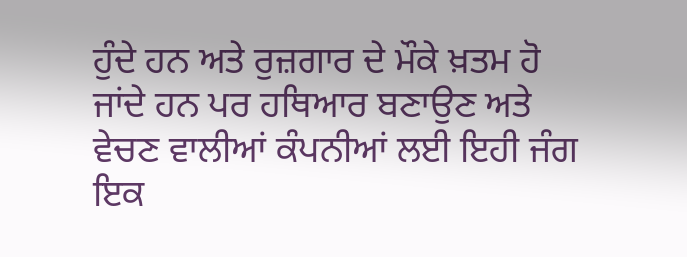ਹੁੰਦੇ ਹਨ ਅਤੇ ਰੁਜ਼ਗਾਰ ਦੇ ਮੌਕੇ ਖ਼ਤਮ ਹੋ ਜਾਂਦੇ ਹਨ ਪਰ ਹਥਿਆਰ ਬਣਾਉਣ ਅਤੇ ਵੇਚਣ ਵਾਲੀਆਂ ਕੰਪਨੀਆਂ ਲਈ ਇਹੀ ਜੰਗ ਇਕ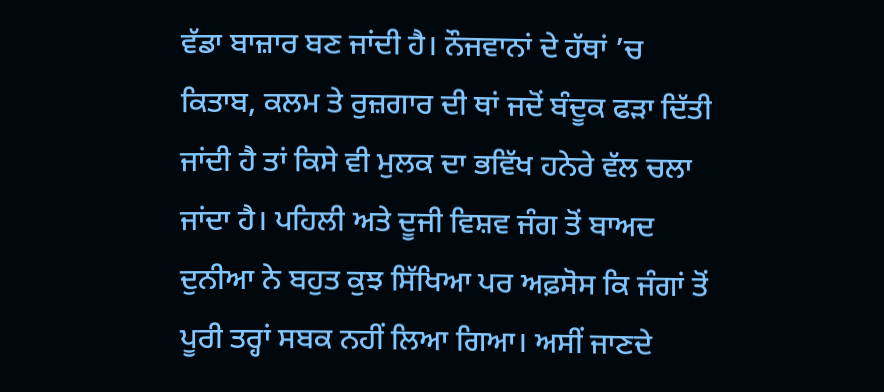ਵੱਡਾ ਬਾਜ਼ਾਰ ਬਣ ਜਾਂਦੀ ਹੈ। ਨੌਜਵਾਨਾਂ ਦੇ ਹੱਥਾਂ ’ਚ ਕਿਤਾਬ, ਕਲਮ ਤੇ ਰੁਜ਼ਗਾਰ ਦੀ ਥਾਂ ਜਦੋਂ ਬੰਦੂਕ ਫੜਾ ਦਿੱਤੀ ਜਾਂਦੀ ਹੈ ਤਾਂ ਕਿਸੇ ਵੀ ਮੁਲਕ ਦਾ ਭਵਿੱਖ ਹਨੇਰੇ ਵੱਲ ਚਲਾ ਜਾਂਦਾ ਹੈ। ਪਹਿਲੀ ਅਤੇ ਦੂਜੀ ਵਿਸ਼ਵ ਜੰਗ ਤੋਂ ਬਾਅਦ ਦੁਨੀਆ ਨੇ ਬਹੁਤ ਕੁਝ ਸਿੱਖਿਆ ਪਰ ਅਫ਼ਸੋਸ ਕਿ ਜੰਗਾਂ ਤੋਂ ਪੂਰੀ ਤਰ੍ਹਾਂ ਸਬਕ ਨਹੀਂ ਲਿਆ ਗਿਆ। ਅਸੀਂ ਜਾਣਦੇ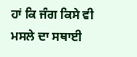ਹਾਂ ਕਿ ਜੰਗ ਕਿਸੇ ਵੀ ਮਸਲੇ ਦਾ ਸਥਾਈ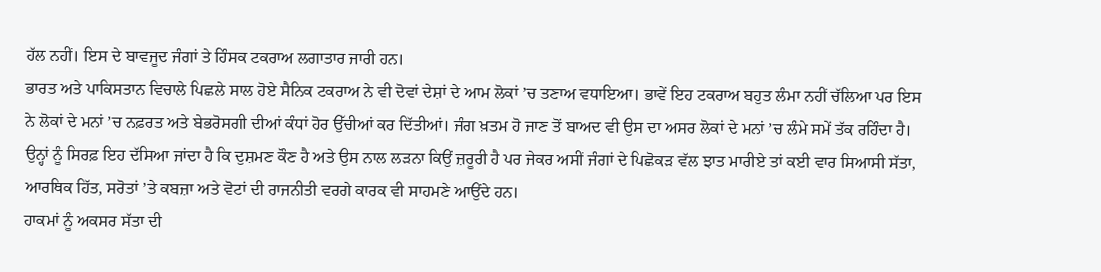ਹੱਲ ਨਹੀਂ। ਇਸ ਦੇ ਬਾਵਜੂਦ ਜੰਗਾਂ ਤੇ ਹਿੰਸਕ ਟਕਰਾਅ ਲਗਾਤਾਰ ਜਾਰੀ ਹਨ।
ਭਾਰਤ ਅਤੇ ਪਾਕਿਸਤਾਨ ਵਿਚਾਲੇ ਪਿਛਲੇ ਸਾਲ ਹੋਏ ਸੈਨਿਕ ਟਕਰਾਅ ਨੇ ਵੀ ਦੋਵਾਂ ਦੇਸ਼ਾਂ ਦੇ ਆਮ ਲੋਕਾਂ ’ਚ ਤਣਾਅ ਵਧਾਇਆ। ਭਾਵੇਂ ਇਹ ਟਕਰਾਅ ਬਹੁਤ ਲੰਮਾ ਨਹੀਂ ਚੱਲਿਆ ਪਰ ਇਸ ਨੇ ਲੋਕਾਂ ਦੇ ਮਨਾਂ ’ਚ ਨਫ਼ਰਤ ਅਤੇ ਬੇਭਰੋਸਗੀ ਦੀਆਂ ਕੰਧਾਂ ਹੋਰ ਉੱਚੀਆਂ ਕਰ ਦਿੱਤੀਆਂ। ਜੰਗ ਖ਼ਤਮ ਹੋ ਜਾਣ ਤੋਂ ਬਾਅਦ ਵੀ ਉਸ ਦਾ ਅਸਰ ਲੋਕਾਂ ਦੇ ਮਨਾਂ ’ਚ ਲੰਮੇ ਸਮੇਂ ਤੱਕ ਰਹਿੰਦਾ ਹੈ। ਉਨ੍ਹਾਂ ਨੂੰ ਸਿਰਫ਼ ਇਹ ਦੱਸਿਆ ਜਾਂਦਾ ਹੈ ਕਿ ਦੁਸ਼ਮਣ ਕੌਣ ਹੈ ਅਤੇ ਉਸ ਨਾਲ ਲੜਨਾ ਕਿਉਂ ਜ਼ਰੂਰੀ ਹੈ ਪਰ ਜੇਕਰ ਅਸੀਂ ਜੰਗਾਂ ਦੇ ਪਿਛੋਕੜ ਵੱਲ ਝਾਤ ਮਾਰੀਏ ਤਾਂ ਕਈ ਵਾਰ ਸਿਆਸੀ ਸੱਤਾ, ਆਰਥਿਕ ਹਿੱਤ, ਸਰੋਤਾਂ ’ਤੇ ਕਬਜ਼ਾ ਅਤੇ ਵੋਟਾਂ ਦੀ ਰਾਜਨੀਤੀ ਵਰਗੇ ਕਾਰਕ ਵੀ ਸਾਹਮਣੇ ਆਉਂਦੇ ਹਨ।
ਹਾਕਮਾਂ ਨੂੰ ਅਕਸਰ ਸੱਤਾ ਦੀ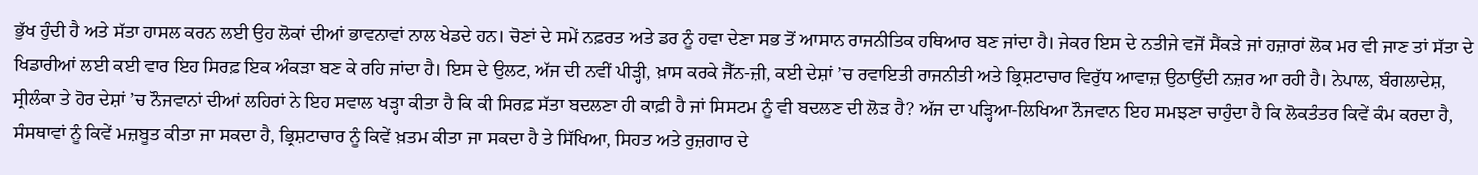ਭੁੱਖ ਹੁੰਦੀ ਹੈ ਅਤੇ ਸੱਤਾ ਹਾਸਲ ਕਰਨ ਲਈ ਉਹ ਲੋਕਾਂ ਦੀਆਂ ਭਾਵਨਾਵਾਂ ਨਾਲ ਖੇਡਦੇ ਹਨ। ਚੋਣਾਂ ਦੇ ਸਮੇਂ ਨਫ਼ਰਤ ਅਤੇ ਡਰ ਨੂੰ ਹਵਾ ਦੇਣਾ ਸਭ ਤੋਂ ਆਸਾਨ ਰਾਜਨੀਤਿਕ ਹਥਿਆਰ ਬਣ ਜਾਂਦਾ ਹੈ। ਜੇਕਰ ਇਸ ਦੇ ਨਤੀਜੇ ਵਜੋਂ ਸੈਂਕੜੇ ਜਾਂ ਹਜ਼ਾਰਾਂ ਲੋਕ ਮਰ ਵੀ ਜਾਣ ਤਾਂ ਸੱਤਾ ਦੇ ਖਿਡਾਰੀਆਂ ਲਈ ਕਈ ਵਾਰ ਇਹ ਸਿਰਫ਼ ਇਕ ਅੰਕੜਾ ਬਣ ਕੇ ਰਹਿ ਜਾਂਦਾ ਹੈ। ਇਸ ਦੇ ਉਲਟ, ਅੱਜ ਦੀ ਨਵੀਂ ਪੀੜ੍ਹੀ, ਖ਼ਾਸ ਕਰਕੇ ਜੈੱਨ-ਜ਼ੀ, ਕਈ ਦੇਸ਼ਾਂ ’ਚ ਰਵਾਇਤੀ ਰਾਜਨੀਤੀ ਅਤੇ ਭ੍ਰਿਸ਼ਟਾਚਾਰ ਵਿਰੁੱਧ ਆਵਾਜ਼ ਉਠਾਉਂਦੀ ਨਜ਼ਰ ਆ ਰਹੀ ਹੈ। ਨੇਪਾਲ, ਬੰਗਲਾਦੇਸ਼, ਸ੍ਰੀਲੰਕਾ ਤੇ ਹੋਰ ਦੇਸ਼ਾਂ ’ਚ ਨੌਜਵਾਨਾਂ ਦੀਆਂ ਲਹਿਰਾਂ ਨੇ ਇਹ ਸਵਾਲ ਖੜ੍ਹਾ ਕੀਤਾ ਹੈ ਕਿ ਕੀ ਸਿਰਫ਼ ਸੱਤਾ ਬਦਲਣਾ ਹੀ ਕਾਫ਼ੀ ਹੈ ਜਾਂ ਸਿਸਟਮ ਨੂੰ ਵੀ ਬਦਲਣ ਦੀ ਲੋੜ ਹੈ? ਅੱਜ ਦਾ ਪੜ੍ਹਿਆ-ਲਿਖਿਆ ਨੌਜਵਾਨ ਇਹ ਸਮਝਣਾ ਚਾਹੁੰਦਾ ਹੈ ਕਿ ਲੋਕਤੰਤਰ ਕਿਵੇਂ ਕੰਮ ਕਰਦਾ ਹੈ, ਸੰਸਥਾਵਾਂ ਨੂੰ ਕਿਵੇਂ ਮਜ਼ਬੂਤ ਕੀਤਾ ਜਾ ਸਕਦਾ ਹੈ, ਭ੍ਰਿਸ਼ਟਾਚਾਰ ਨੂੰ ਕਿਵੇਂ ਖ਼ਤਮ ਕੀਤਾ ਜਾ ਸਕਦਾ ਹੈ ਤੇ ਸਿੱਖਿਆ, ਸਿਹਤ ਅਤੇ ਰੁਜ਼ਗਾਰ ਦੇ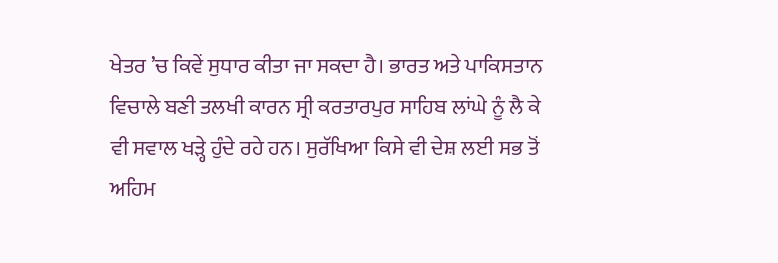ਖੇਤਰ ’ਚ ਕਿਵੇਂ ਸੁਧਾਰ ਕੀਤਾ ਜਾ ਸਕਦਾ ਹੈ। ਭਾਰਤ ਅਤੇ ਪਾਕਿਸਤਾਨ ਵਿਚਾਲੇ ਬਣੀ ਤਲਖੀ ਕਾਰਨ ਸ੍ਰੀ ਕਰਤਾਰਪੁਰ ਸਾਹਿਬ ਲਾਂਘੇ ਨੂੰ ਲੈ ਕੇ ਵੀ ਸਵਾਲ ਖੜ੍ਹੇ ਹੁੰਦੇ ਰਹੇ ਹਨ। ਸੁਰੱਖਿਆ ਕਿਸੇ ਵੀ ਦੇਸ਼ ਲਈ ਸਭ ਤੋਂ ਅਹਿਮ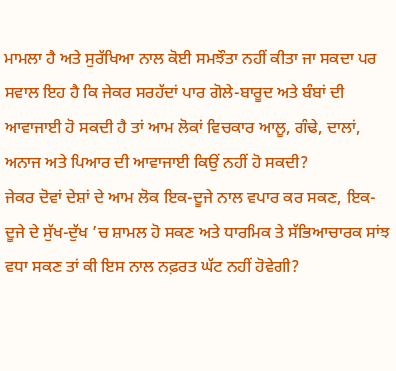ਮਾਮਲਾ ਹੈ ਅਤੇ ਸੁਰੱਖਿਆ ਨਾਲ ਕੋਈ ਸਮਝੌਤਾ ਨਹੀਂ ਕੀਤਾ ਜਾ ਸਕਦਾ ਪਰ ਸਵਾਲ ਇਹ ਹੈ ਕਿ ਜੇਕਰ ਸਰਹੱਦਾਂ ਪਾਰ ਗੋਲੇ-ਬਾਰੂਦ ਅਤੇ ਬੰਬਾਂ ਦੀ ਆਵਾਜਾਈ ਹੋ ਸਕਦੀ ਹੈ ਤਾਂ ਆਮ ਲੋਕਾਂ ਵਿਚਕਾਰ ਆਲੂ, ਗੰਢੇ, ਦਾਲਾਂ, ਅਨਾਜ ਅਤੇ ਪਿਆਰ ਦੀ ਆਵਾਜਾਈ ਕਿਉਂ ਨਹੀਂ ਹੋ ਸਕਦੀ?
ਜੇਕਰ ਦੋਵਾਂ ਦੇਸ਼ਾਂ ਦੇ ਆਮ ਲੋਕ ਇਕ-ਦੂਜੇ ਨਾਲ ਵਪਾਰ ਕਰ ਸਕਣ, ਇਕ-ਦੂਜੇ ਦੇ ਸੁੱਖ-ਦੁੱਖ ’ਚ ਸ਼ਾਮਲ ਹੋ ਸਕਣ ਅਤੇ ਧਾਰਮਿਕ ਤੇ ਸੱਭਿਆਚਾਰਕ ਸਾਂਝ ਵਧਾ ਸਕਣ ਤਾਂ ਕੀ ਇਸ ਨਾਲ ਨਫ਼ਰਤ ਘੱਟ ਨਹੀਂ ਹੋਵੇਗੀ?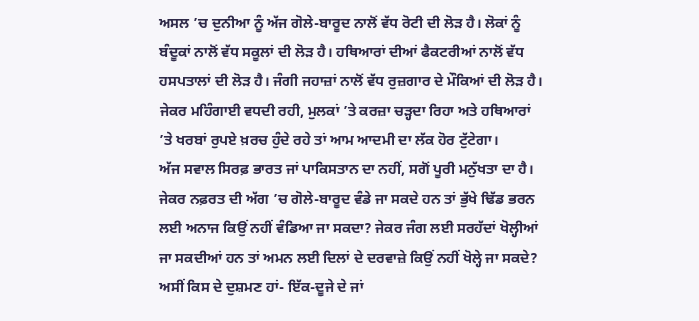ਅਸਲ ’ਚ ਦੁਨੀਆ ਨੂੰ ਅੱਜ ਗੋਲੇ-ਬਾਰੂਦ ਨਾਲੋਂ ਵੱਧ ਰੋਟੀ ਦੀ ਲੋੜ ਹੈ। ਲੋਕਾਂ ਨੂੰ ਬੰਦੂਕਾਂ ਨਾਲੋਂ ਵੱਧ ਸਕੂਲਾਂ ਦੀ ਲੋੜ ਹੈ। ਹਥਿਆਰਾਂ ਦੀਆਂ ਫੈਕਟਰੀਆਂ ਨਾਲੋਂ ਵੱਧ ਹਸਪਤਾਲਾਂ ਦੀ ਲੋੜ ਹੈ। ਜੰਗੀ ਜਹਾਜ਼ਾਂ ਨਾਲੋਂ ਵੱਧ ਰੁਜ਼ਗਾਰ ਦੇ ਮੌਕਿਆਂ ਦੀ ਲੋੜ ਹੈ। ਜੇਕਰ ਮਹਿੰਗਾਈ ਵਧਦੀ ਰਹੀ, ਮੁਲਕਾਂ ’ਤੇ ਕਰਜ਼ਾ ਚੜ੍ਹਦਾ ਰਿਹਾ ਅਤੇ ਹਥਿਆਰਾਂ ’ਤੇ ਖਰਬਾਂ ਰੁਪਏ ਖ਼ਰਚ ਹੁੰਦੇ ਰਹੇ ਤਾਂ ਆਮ ਆਦਮੀ ਦਾ ਲੱਕ ਹੋਰ ਟੁੱਟੇਗਾ।
ਅੱਜ ਸਵਾਲ ਸਿਰਫ਼ ਭਾਰਤ ਜਾਂ ਪਾਕਿਸਤਾਨ ਦਾ ਨਹੀਂ, ਸਗੋਂ ਪੂਰੀ ਮਨੁੱਖਤਾ ਦਾ ਹੈ। ਜੇਕਰ ਨਫ਼ਰਤ ਦੀ ਅੱਗ ’ਚ ਗੋਲੇ-ਬਾਰੂਦ ਵੰਡੇ ਜਾ ਸਕਦੇ ਹਨ ਤਾਂ ਭੁੱਖੇ ਢਿੱਡ ਭਰਨ ਲਈ ਅਨਾਜ ਕਿਉਂ ਨਹੀਂ ਵੰਡਿਆ ਜਾ ਸਕਦਾ? ਜੇਕਰ ਜੰਗ ਲਈ ਸਰਹੱਦਾਂ ਖੋਲ੍ਹੀਆਂ ਜਾ ਸਕਦੀਆਂ ਹਨ ਤਾਂ ਅਮਨ ਲਈ ਦਿਲਾਂ ਦੇ ਦਰਵਾਜ਼ੇ ਕਿਉਂ ਨਹੀਂ ਖੋਲ੍ਹੇ ਜਾ ਸਕਦੇ? ਅਸੀਂ ਕਿਸ ਦੇ ਦੁਸ਼ਮਣ ਹਾਂ- ਇੱਕ-ਦੂਜੇ ਦੇ ਜਾਂ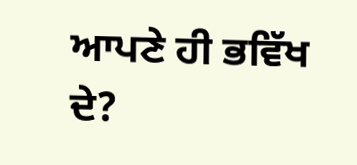ਆਪਣੇ ਹੀ ਭਵਿੱਖ ਦੇ?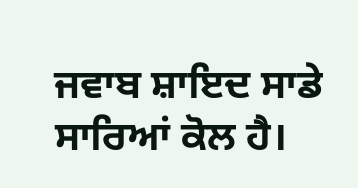ਜਵਾਬ ਸ਼ਾਇਦ ਸਾਡੇ ਸਾਰਿਆਂ ਕੋਲ ਹੈ।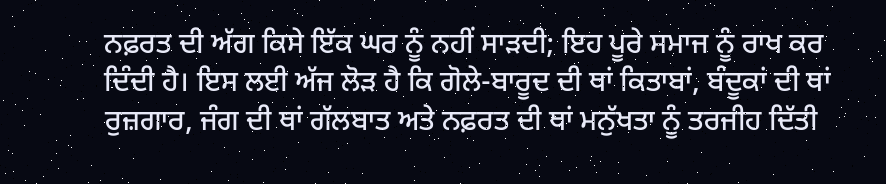ਨਫ਼ਰਤ ਦੀ ਅੱਗ ਕਿਸੇ ਇੱਕ ਘਰ ਨੂੰ ਨਹੀਂ ਸਾੜਦੀ; ਇਹ ਪੂਰੇ ਸਮਾਜ ਨੂੰ ਰਾਖ ਕਰ ਦਿੰਦੀ ਹੈ। ਇਸ ਲਈ ਅੱਜ ਲੋੜ ਹੈ ਕਿ ਗੋਲੇ-ਬਾਰੂਦ ਦੀ ਥਾਂ ਕਿਤਾਬਾਂ, ਬੰਦੂਕਾਂ ਦੀ ਥਾਂ ਰੁਜ਼ਗਾਰ, ਜੰਗ ਦੀ ਥਾਂ ਗੱਲਬਾਤ ਅਤੇ ਨਫ਼ਰਤ ਦੀ ਥਾਂ ਮਨੁੱਖਤਾ ਨੂੰ ਤਰਜੀਹ ਦਿੱਤੀ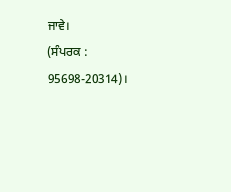ਜਾਵੇ।
(ਸੰਪਰਕ : 95698-20314)।